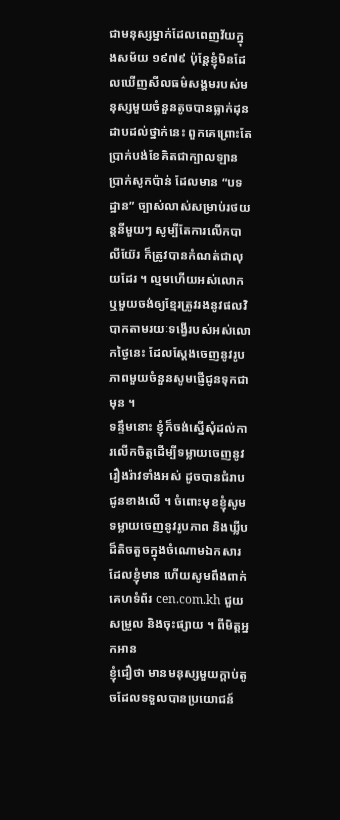ជាមនុស្សម្នាក់ដែលពេញវ័យក្នុងសម័យ ១៩៧៩ ប៉ុន្តែខ្ញុំមិនដែលឃើញសីលធម៌សង្គមរបស់មនុស្សមួយចំនួនតូចបានធ្លាក់ដុនដាបដល់ថ្នាក់នេះ ពួកគេព្រោះតែប្រាក់បង់ខែគិតជាក្បាលឡាន ប្រាក់សូកប៉ាន់ ដែលមាន “បទដ្ឋាន” ច្បាស់លាស់សម្រាប់រថយន្តនីមួយៗ សូម្បីតែការលើកបាលីយ៊ែរ ក៏ត្រូវបានកំណត់ជាលុយដែរ ។ ល្មមហើយអស់លោក ឬមួយចង់ឲ្យខ្មែរត្រូវរងនូវផលវិបាកតាមរយៈទង្វើរបស់អស់លោកថ្ងៃនេះ ដែលស្តែងចេញនូវរូបភាពមួយចំនួនសូមផ្ញើជូនទុកជាមុន ។
ទន្ទឹមនោះ ខ្ញុំក៏ចង់ស្នើសុំដល់ការលើកចិត្តដើម្បីទម្លាយចេញនូវរឿងរ៉ាវទាំងអស់ ដូចបានជំរាបជូនខាងលើ ។ ចំពោះមុខខ្ញុំសូមទម្លាយចេញនូវរូបភាព និងឃ្លីបដ៏តិចតួចក្នុងចំណោមឯកសារដែលខ្ញុំមាន ហើយសូមពឹងពាក់គេហទំព័រ cen.com.kh ជួយសម្រួល និងចុះផ្សាយ ។ ពីមិត្តអ្នកអាន
ខ្ញុំជឿថា មានមនុស្សមួយក្តាប់តូចដែលទទួលបានប្រយោជន៍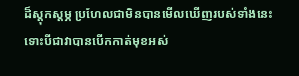ដ៏ស្តុកស្តម្ភ ប្រហែលជាមិនបានមើលឃើញរបស់ទាំងនេះ ទោះបីជាវាបានបើកកាត់មុខអស់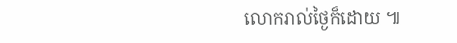លោករាល់ថ្ងៃក៏ដោយ ៕